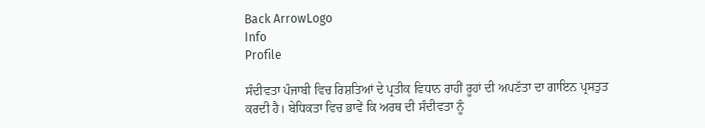Back ArrowLogo
Info
Profile

ਸੰਦੀਵਤਾ ਪੰਜਾਬੀ ਵਿਚ ਰਿਸ਼ਤਿਆਂ ਦੇ ਪ੍ਰਤੀਕ ਵਿਧਾਨ ਰਾਹੀਂ ਰੂਹਾਂ ਦੀ ਅਪਣੱਤਾ ਦਾ ਗਾਇਨ ਪ੍ਰਸਤੁਤ ਕਰਦੀ ਹੈ। ਬੇਧਿਕਤਾ ਵਿਚ ਭਾਵੇਂ ਕਿ ਅਰਥ ਦੀ ਸੰਦੀਵਤਾ ਨੂੰ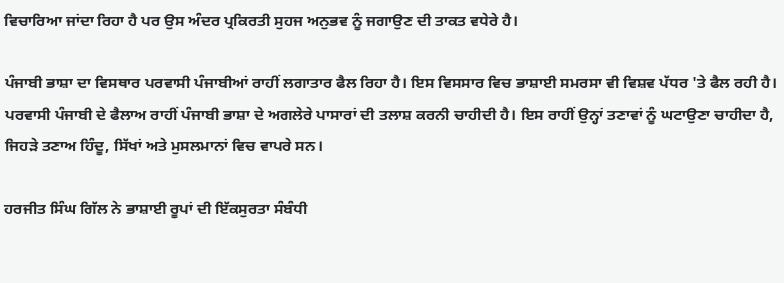ਵਿਚਾਰਿਆ ਜਾਂਦਾ ਰਿਹਾ ਹੈ ਪਰ ਉਸ ਅੰਦਰ ਪ੍ਰਕਿਰਤੀ ਸੁਹਜ ਅਨੁਭਵ ਨੂੰ ਜਗਾਉਣ ਦੀ ਤਾਕਤ ਵਧੇਰੇ ਹੈ।

ਪੰਜਾਬੀ ਭਾਸ਼ਾ ਦਾ ਵਿਸਥਾਰ ਪਰਵਾਸੀ ਪੰਜਾਬੀਆਂ ਰਾਹੀਂ ਲਗਾਤਾਰ ਫੈਲ ਰਿਹਾ ਹੈ। ਇਸ ਵਿਸਸਾਰ ਵਿਚ ਭਾਸ਼ਾਈ ਸਮਰਸਾ ਵੀ ਵਿਸ਼ਵ ਪੱਧਰ 'ਤੇ ਫੈਲ ਰਹੀ ਹੈ। ਪਰਵਾਸੀ ਪੰਜਾਬੀ ਦੇ ਫੈਲਾਅ ਰਾਹੀਂ ਪੰਜਾਬੀ ਭਾਸ਼ਾ ਦੇ ਅਗਲੇਰੇ ਪਾਸਾਰਾਂ ਦੀ ਤਲਾਸ਼ ਕਰਨੀ ਚਾਹੀਦੀ ਹੈ। ਇਸ ਰਾਹੀਂ ਉਨ੍ਹਾਂ ਤਣਾਵਾਂ ਨੂੰ ਘਟਾਉਣਾ ਚਾਹੀਦਾ ਹੈ, ਜਿਹੜੇ ਤਣਾਅ ਹਿੰਦੂ, ਸਿੱਖਾਂ ਅਤੇ ਮੁਸਲਮਾਨਾਂ ਵਿਚ ਵਾਪਰੇ ਸਨ।

ਹਰਜੀਤ ਸਿੰਘ ਗਿੱਲ ਨੇ ਭਾਸ਼ਾਈ ਰੂਪਾਂ ਦੀ ਇੱਕਸੁਰਤਾ ਸੰਬੰਧੀ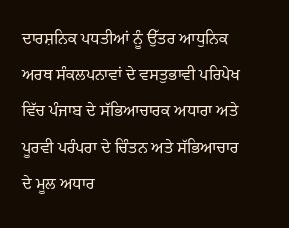ਦਾਰਸ਼ਨਿਕ ਪਧਤੀਆਂ ਨੂੰ ਉੱਤਰ ਆਧੁਨਿਕ ਅਰਥ ਸੰਕਲਪਨਾਵਾਂ ਦੇ ਵਸਤੁਭਾਵੀ ਪਰਿਪੇਖ ਵਿੱਚ ਪੰਜਾਬ ਦੇ ਸੱਭਿਆਚਾਰਕ ਅਧਾਰਾ ਅਤੇ ਪੂਰਵੀ ਪਰੰਪਰਾ ਦੇ ਚਿੰਤਨ ਅਤੇ ਸੱਭਿਆਚਾਰ ਦੇ ਮੂਲ ਅਧਾਰ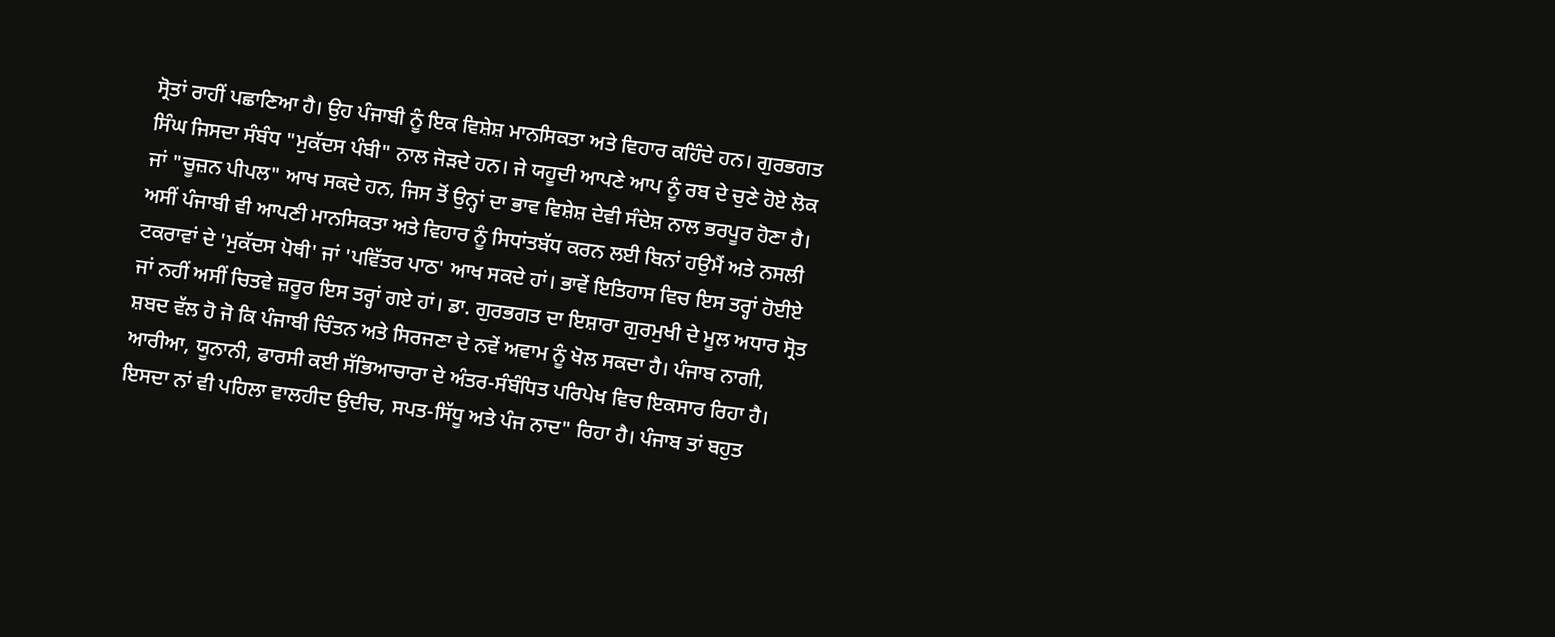ਸ੍ਰੋਤਾਂ ਰਾਹੀਂ ਪਛਾਣਿਆ ਹੈ। ਉਹ ਪੰਜਾਬੀ ਨੂੰ ਇਕ ਵਿਸ਼ੇਸ਼ ਮਾਨਸਿਕਤਾ ਅਤੇ ਵਿਹਾਰ ਕਹਿੰਦੇ ਹਨ। ਗੁਰਭਗਤ ਸਿੰਘ ਜਿਸਦਾ ਸੰਬੰਧ "ਮੁਕੱਦਸ ਪੰਬੀ" ਨਾਲ ਜੋੜਦੇ ਹਨ। ਜੇ ਯਹੂਦੀ ਆਪਣੇ ਆਪ ਨੂੰ ਰਬ ਦੇ ਚੁਣੇ ਹੋਏ ਲੋਕ ਜਾਂ "ਚੂਜ਼ਨ ਪੀਪਲ" ਆਖ ਸਕਦੇ ਹਨ, ਜਿਸ ਤੋਂ ਉਨ੍ਹਾਂ ਦਾ ਭਾਵ ਵਿਸ਼ੇਸ਼ ਦੇਵੀ ਸੰਦੇਸ਼ ਨਾਲ ਭਰਪੂਰ ਹੋਣਾ ਹੈ। ਅਸੀਂ ਪੰਜਾਬੀ ਵੀ ਆਪਣੀ ਮਾਨਸਿਕਤਾ ਅਤੇ ਵਿਹਾਰ ਨੂੰ ਸਿਧਾਂਤਬੱਧ ਕਰਨ ਲਈ ਬਿਨਾਂ ਹਉਮੈਂ ਅਤੇ ਨਸਲੀ ਟਕਰਾਵਾਂ ਦੇ 'ਮੁਕੱਦਸ ਪੋਥੀ' ਜਾਂ 'ਪਵਿੱਤਰ ਪਾਠ' ਆਖ ਸਕਦੇ ਹਾਂ। ਭਾਵੇਂ ਇਤਿਹਾਸ ਵਿਚ ਇਸ ਤਰ੍ਹਾਂ ਹੋਈਏ ਜਾਂ ਨਹੀਂ ਅਸੀਂ ਚਿਤਵੇ ਜ਼ਰੂਰ ਇਸ ਤਰ੍ਹਾਂ ਗਏ ਹਾਂ। ਡਾ. ਗੁਰਭਗਤ ਦਾ ਇਸ਼ਾਰਾ ਗੁਰਮੁਖੀ ਦੇ ਮੂਲ ਅਧਾਰ ਸ੍ਰੋਤ ਸ਼ਬਦ ਵੱਲ ਹੋ ਜੋ ਕਿ ਪੰਜਾਬੀ ਚਿੰਤਨ ਅਤੇ ਸਿਰਜਣਾ ਦੇ ਨਵੇਂ ਅਵਾਮ ਨੂੰ ਖੋਲ ਸਕਦਾ ਹੈ। ਪੰਜਾਬ ਨਾਗੀ, ਆਰੀਆ, ਯੂਨਾਨੀ, ਫਾਰਸੀ ਕਈ ਸੱਭਿਆਚਾਰਾ ਦੇ ਅੰਤਰ-ਸੰਬੰਧਿਤ ਪਰਿਪੇਖ ਵਿਚ ਇਕਸਾਰ ਰਿਹਾ ਹੈ। ਇਸਦਾ ਨਾਂ ਵੀ ਪਹਿਲਾ ਵਾਲਹੀਦ ਉਦੀਚ, ਸਪਤ-ਸਿੱਧੂ ਅਤੇ ਪੰਜ ਨਾਦ" ਰਿਹਾ ਹੈ। ਪੰਜਾਬ ਤਾਂ ਬਹੁਤ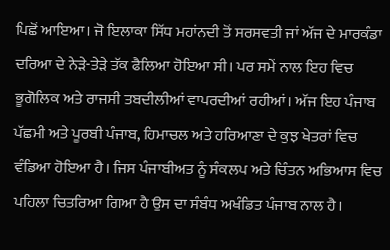ਪਿਛੋਂ ਆਇਆ। ਜੋ ਇਲਾਕਾ ਸਿੱਧ ਮਹਾਂਨਦੀ ਤੋਂ ਸਰਸਵਤੀ ਜਾਂ ਅੱਜ ਦੇ ਮਾਰਕੰਡਾ ਦਰਿਆ ਦੇ ਨੇੜੇ-ਤੇੜੇ ਤੱਕ ਫੈਲਿਆ ਹੋਇਆ ਸੀ। ਪਰ ਸਮੇਂ ਨਾਲ ਇਹ ਵਿਚ ਭੂਗੋਲਿਕ ਅਤੇ ਰਾਜਸੀ ਤਬਦੀਲੀਆਂ ਵਾਪਰਦੀਆਂ ਰਹੀਆਂ। ਅੱਜ ਇਹ ਪੰਜਾਬ ਪੱਛਮੀ ਅਤੇ ਪੂਰਬੀ ਪੰਜਾਬ, ਹਿਮਾਚਲ ਅਤੇ ਹਰਿਆਣਾ ਦੇ ਕੁਝ ਖੇਤਰਾਂ ਵਿਚ ਵੰਡਿਆ ਹੋਇਆ ਹੈ। ਜਿਸ ਪੰਜਾਬੀਅਤ ਨੂੰ ਸੰਕਲਪ ਅਤੇ ਚਿੰਤਨ ਅਭਿਆਸ ਵਿਚ ਪਹਿਲਾ ਚਿਤਰਿਆ ਗਿਆ ਹੈ ਉਸ ਦਾ ਸੰਬੰਧ ਅਖੰਡਿਤ ਪੰਜਾਬ ਨਾਲ ਹੈ।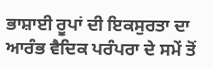ਭਾਸ਼ਾਈ ਰੂਪਾਂ ਦੀ ਇਕਸੁਰਤਾ ਦਾ ਆਰੰਭ ਵੈਦਿਕ ਪਰੰਪਰਾ ਦੇ ਸਮੇਂ ਤੋਂ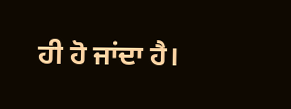ਹੀ ਹੋ ਜਾਂਦਾ ਹੈ।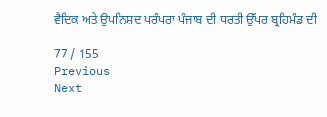ਵੈਦਿਕ ਅਤੇ ਉਪਨਿਸ਼ਦ ਪਰੰਪਰਾ ਪੰਜਾਬ ਦੀ ਧਰਤੀ ਉੱਪਰ ਬ੍ਰਹਿਮੰਡ ਦੀ

77 / 155
Previous
Next